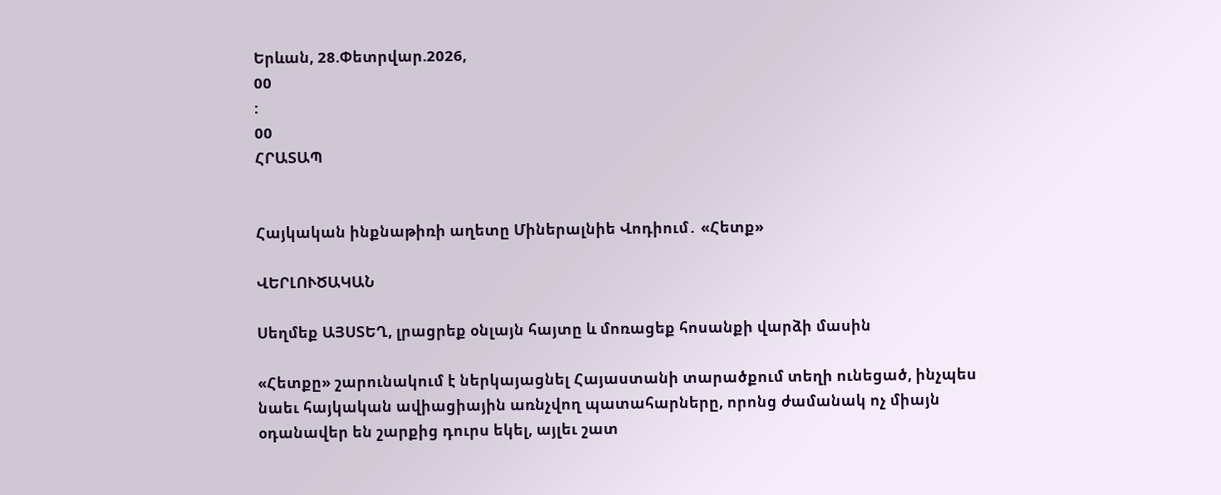Երևան, 28.Փետրվար.2026,
00
:
00
ՀՐԱՏԱՊ


Հայկական ինքնաթիռի աղետը Միներալնիե Վոդիում․ «Հետք»

ՎԵՐԼՈՒԾԱԿԱՆ

Սեղմեք ԱՅՍՏԵՂ, լրացրեք օնլայն հայտը և մոռացեք հոսանքի վարձի մասին

«Հետքը» շարունակում է ներկայացնել Հայաստանի տարածքում տեղի ունեցած, ինչպես նաեւ հայկական ավիացիային առնչվող պատահարները, որոնց ժամանակ ոչ միայն օդանավեր են շարքից դուրս եկել, այլեւ շատ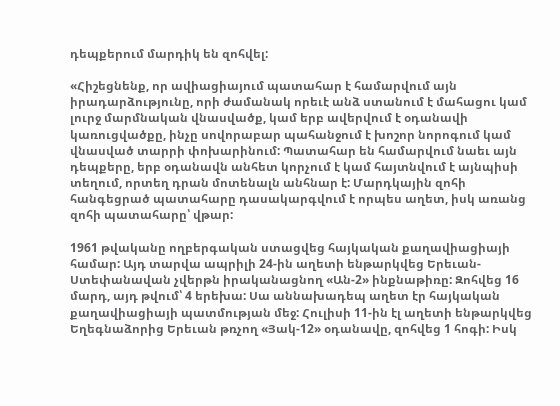դեպքերում մարդիկ են զոհվել:

«Հիշեցնենք, որ ավիացիայում պատահար է համարվում այն իրադարձությունը, որի ժամանակ որեւէ անձ ստանում է մահացու կամ լուրջ մարմնական վնասվածք, կամ երբ ավերվում է օդանավի կառուցվածքը, ինչը սովորաբար պահանջում է խոշոր նորոգում կամ վնասված տարրի փոխարինում: Պատահար են համարվում նաեւ այն դեպքերը, երբ օդանավն անհետ կորչում է կամ հայտնվում է այնպիսի տեղում, որտեղ դրան մոտենալն անհնար է: Մարդկային զոհի հանգեցրած պատահարը դասակարգվում է որպես աղետ, իսկ առանց զոհի պատահարը՝ վթար:

1961 թվականը ողբերգական ստացվեց հայկական քաղավիացիայի համար: Այդ տարվա ապրիլի 24-ին աղետի ենթարկվեց Երեւան-Ստեփանավան չվերթն իրականացնող «Ան-2» ինքնաթիռը: Զոհվեց 16 մարդ, այդ թվում՝ 4 երեխա: Սա աննախադեպ աղետ էր հայկական քաղավիացիայի պատմության մեջ: Հուլիսի 11-ին էլ աղետի ենթարկվեց Եղեգնաձորից Երեւան թռչող «Յակ-12» օդանավը, զոհվեց 1 հոգի: Իսկ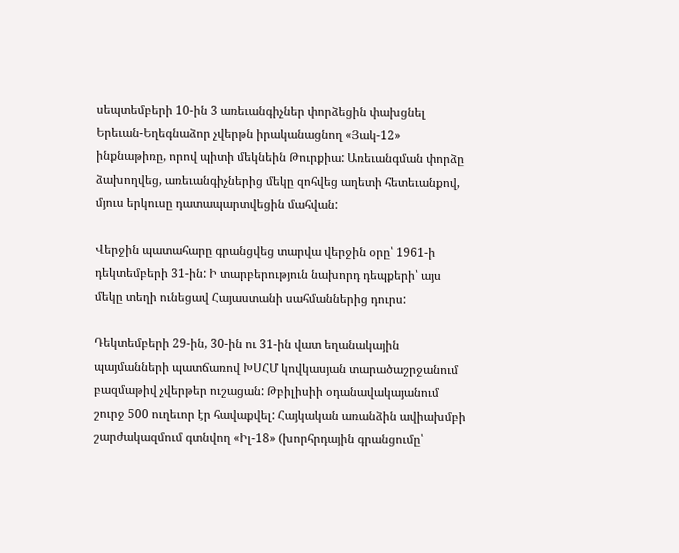սեպտեմբերի 10-ին 3 առեւանգիչներ փորձեցին փախցնել Երեւան-Եղեգնաձոր չվերթն իրականացնող «Յակ-12» ինքնաթիռը, որով պիտի մեկնեին Թուրքիա: Առեւանգման փորձը ձախողվեց, առեւանգիչներից մեկը զոհվեց աղետի հետեւանքով, մյուս երկուսը դատապարտվեցին մահվան:

Վերջին պատահարը գրանցվեց տարվա վերջին օրը՝ 1961-ի դեկտեմբերի 31-ին: Ի տարբերություն նախորդ դեպքերի՝ այս մեկը տեղի ունեցավ Հայաստանի սահմաններից դուրս:

Դեկտեմբերի 29-ին, 30-ին ու 31-ին վատ եղանակային պայմանների պատճառով ԽՍՀՄ կովկասյան տարածաշրջանում բազմաթիվ չվերթեր ուշացան: Թբիլիսիի օդանավակայանում շուրջ 500 ուղեւոր էր հավաքվել: Հայկական առանձին ավիախմբի շարժակազմում գտնվող «Իլ-18» (խորհրդային գրանցումը՝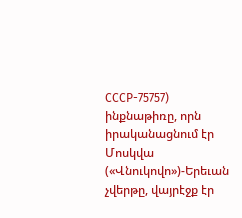СССР-75757) ինքնաթիռը, որն իրականացնում էր Մոսկվա («Վնուկովո»)-Երեւան չվերթը, վայրէջք էր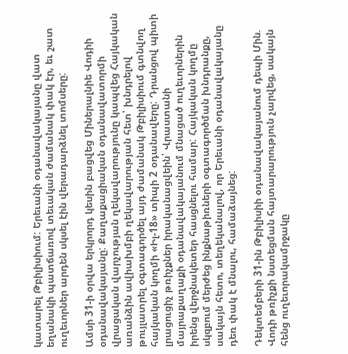կատարել Թբիլիսիում: Երեւանի օդանավակայանը վատ եղանակի պատճառով տեւական ժամանակ փակ էր, եւ շատ ուղեւորներ արդեն սկսել էին վերադարձնել տոմսերը:

Ամսի 31-ի օրվա երկրորդ կեսին բացվեց Միներալնիե Վոդիի օդանավակայանը: Քաղաքացիական օդանավատորմի վրացական վարչության ղեկավարությունը կապվեց Հայկական առանձին ավիախմբի ղեկավարության հետ՝ խնդրելով թույլատրել օգտագործել այդ ժամանակ Թբիլիսիում գտնվող հայկական կողմի «Իլ-18» տիպի 2 օդանավերը: Դրանցով պիտի լրացուցիչ թռիչքներ իրականացվեին՝ Վրաստանի մայրաքաղաքի օդանավակայանում մնացած ուղեւորներին իրենց վերջնակետեր հասցնելու համար: Հայկական կողմը սկզբում մերժեց ինքնաթիռների օգտագործման խնդրանքը, սակայն հետո, տեղեկանալով, որ Երեւանի օդանավակայանը դեռ փակ է մնալու, համաձայնեց:

Դեկտեմբերի 31-ին Թբիլիսիի օդանավակայանում դեպի Մին. Վոդի թռիչքի նստեցման հայտարարություն չարվեց, սակայն հենց ուղեւորակամրջակը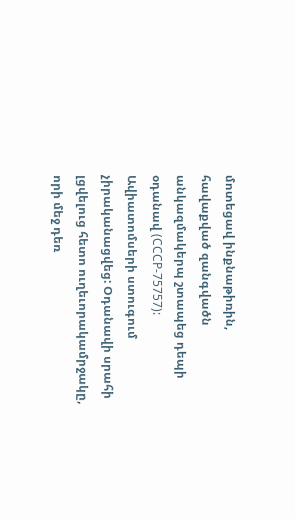մոտեցավ ինքնաթիռին, հավաքված զանգվածն անկազմակերպ շտապեց դեպի օդանավ (СССР-75757): Ավիատոմսերի ստուգում չիրականացվեց: Օդանավի սրահի լցվելուց հետո ուղեւորակամրջակը, որի մեջ դեռ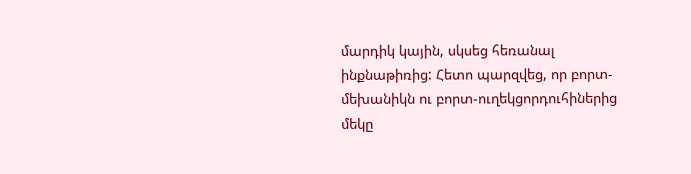մարդիկ կային, սկսեց հեռանալ ինքնաթիռից: Հետո պարզվեց, որ բորտ-մեխանիկն ու բորտ-ուղեկցորդուհիներից մեկը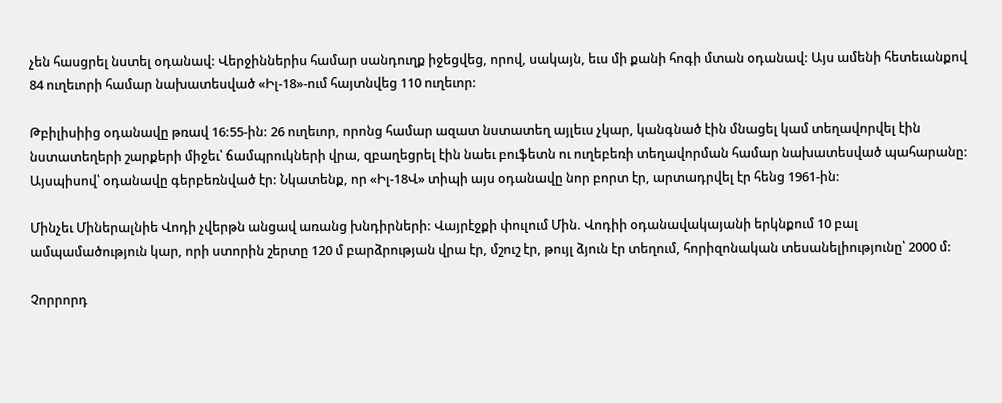չեն հասցրել նստել օդանավ: Վերջիններիս համար սանդուղք իջեցվեց, որով, սակայն, եւս մի քանի հոգի մտան օդանավ: Այս ամենի հետեւանքով 84 ուղեւորի համար նախատեսված «Իլ-18»-ում հայտնվեց 110 ուղեւոր:

Թբիլիսիից օդանավը թռավ 16:55-ին: 26 ուղեւոր, որոնց համար ազատ նստատեղ այլեւս չկար, կանգնած էին մնացել կամ տեղավորվել էին նստատեղերի շարքերի միջեւ՝ ճամպրուկների վրա, զբաղեցրել էին նաեւ բուֆետն ու ուղեբեռի տեղավորման համար նախատեսված պահարանը: Այսպիսով՝ օդանավը գերբեռնված էր: Նկատենք, որ «Իլ-18Վ» տիպի այս օդանավը նոր բորտ էր, արտադրվել էր հենց 1961-ին:

Մինչեւ Միներալնիե Վոդի չվերթն անցավ առանց խնդիրների: Վայրէջքի փուլում Մին. Վոդիի օդանավակայանի երկնքում 10 բալ ամպամածություն կար, որի ստորին շերտը 120 մ բարձրության վրա էր, մշուշ էր, թույլ ձյուն էր տեղում, հորիզոնական տեսանելիությունը՝ 2000 մ:

Չորրորդ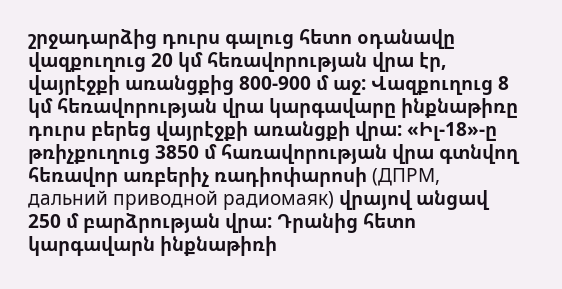շրջադարձից դուրս գալուց հետո օդանավը վազքուղուց 20 կմ հեռավորության վրա էր, վայրէջքի առանցքից 800-900 մ աջ: Վազքուղուց 8 կմ հեռավորության վրա կարգավարը ինքնաթիռը դուրս բերեց վայրէջքի առանցքի վրա: «Իլ-18»-ը թռիչքուղուց 3850 մ հառավորության վրա գտնվող հեռավոր առբերիչ ռադիոփարոսի (ДПРМ, дальний приводной радиомаяк) վրայով անցավ 250 մ բարձրության վրա: Դրանից հետո կարգավարն ինքնաթիռի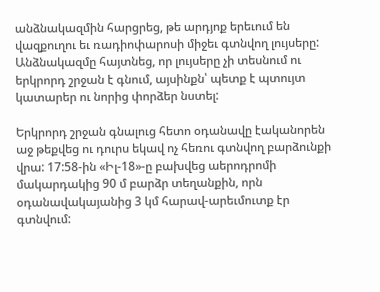անձնակազմին հարցրեց, թե արդյոք երեւում են վազքուղու եւ ռադիոփարոսի միջեւ գտնվող լույսերը: Անձնակազմը հայտնեց, որ լույսերը չի տեսնում ու երկրորդ շրջան է գնում, այսինքն՝ պետք է պտույտ կատարեր ու նորից փորձեր նստել:

Երկրորդ շրջան գնալուց հետո օդանավը էականորեն աջ թեքվեց ու դուրս եկավ ոչ հեռու գտնվող բարձունքի վրա: 17:58-ին «Իլ-18»-ը բախվեց աերոդրոմի մակարդակից 90 մ բարձր տեղանքին, որն օդանավակայանից 3 կմ հարավ-արեւմուտք էր գտնվում: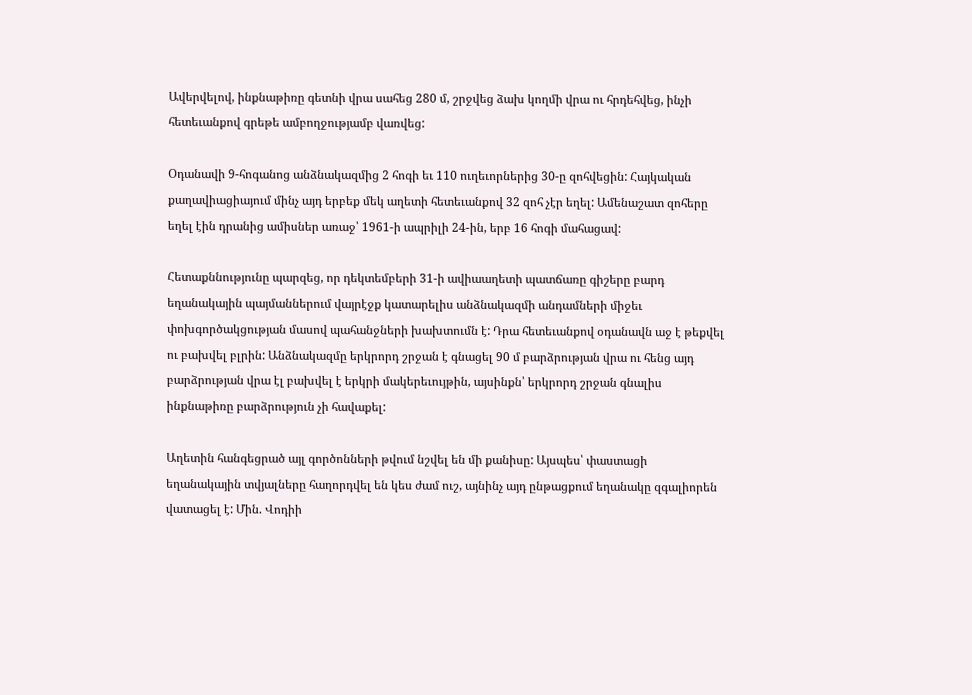Ավերվելով, ինքնաթիռը գետնի վրա սահեց 280 մ, շրջվեց ձախ կողմի վրա ու հրդեհվեց, ինչի հետեւանքով գրեթե ամբողջությամբ վառվեց:

Օդանավի 9-հոգանոց անձնակազմից 2 հոգի եւ 110 ուղեւորներից 30-ը զոհվեցին: Հայկական քաղավիացիայում մինչ այդ երբեք մեկ աղետի հետեւանքով 32 զոհ չէր եղել: Ամենաշատ զոհերը եղել էին դրանից ամիսներ առաջ՝ 1961-ի ապրիլի 24-ին, երբ 16 հոգի մահացավ:

Հետաքննությունը պարզեց, որ դեկտեմբերի 31-ի ավիաաղետի պատճառը գիշերը բարդ եղանակային պայմաններում վայրէջք կատարելիս անձնակազմի անդամների միջեւ փոխգործակցության մասով պահանջների խախտումն է: Դրա հետեւանքով օդանավն աջ է թեքվել ու բախվել բլրին: Անձնակազմը երկրորդ շրջան է գնացել 90 մ բարձրության վրա ու հենց այդ բարձրության վրա էլ բախվել է երկրի մակերեւույթին, այսինքն՝ երկրորդ շրջան գնալիս ինքնաթիռը բարձրություն չի հավաքել:

Աղետին հանգեցրած այլ գործոնների թվում նշվել են մի քանիսը: Այսպես՝ փաստացի եղանակային տվյալները հաղորդվել են կես ժամ ուշ, այնինչ այդ ընթացքում եղանակը զգալիորեն վատացել է: Մին. Վոդիի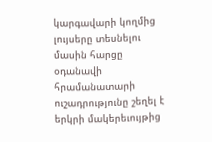կարգավարի կողմից լույսերը տեսնելու մասին հարցը օդանավի հրամանատարի ուշադրությունը շեղել է երկրի մակերեւույթից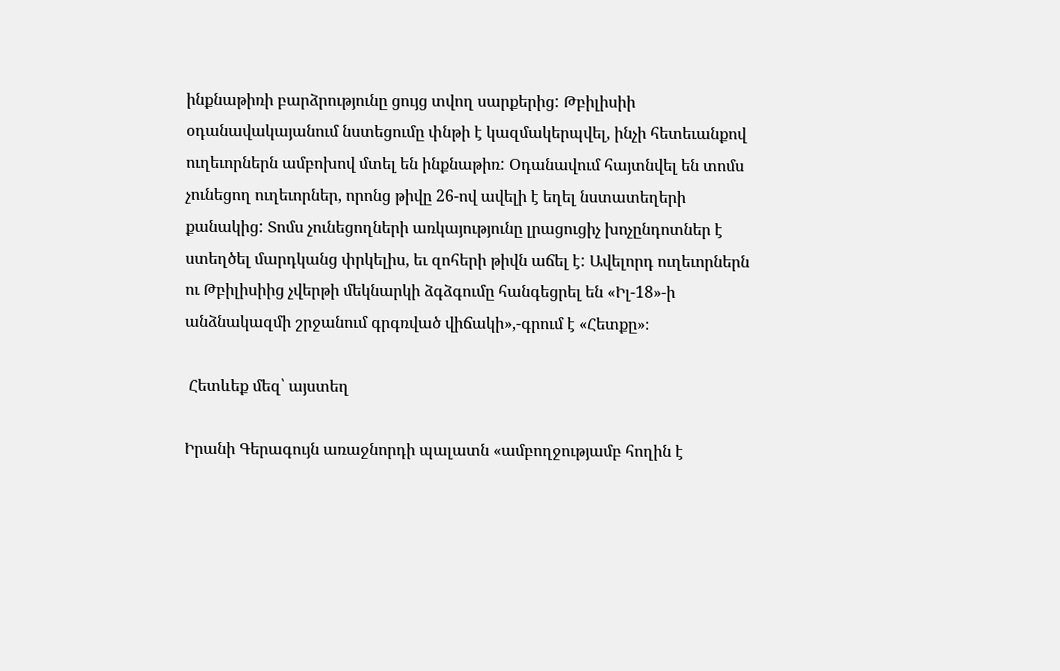ինքնաթիռի բարձրությունը ցույց տվող սարքերից: Թբիլիսիի օդանավակայանում նստեցումը փնթի է կազմակերպվել, ինչի հետեւանքով ուղեւորներն ամբոխով մտել են ինքնաթիռ: Օդանավում հայտնվել են տոմս չունեցող ուղեւորներ, որոնց թիվը 26-ով ավելի է եղել նստատեղերի քանակից: Տոմս չունեցողների առկայությունը լրացուցիչ խոչընդոտներ է ստեղծել մարդկանց փրկելիս, եւ զոհերի թիվն աճել է: Ավելորդ ուղեւորներն ու Թբիլիսիից չվերթի մեկնարկի ձգձգումը հանգեցրել են «Իլ-18»-ի անձնակազմի շրջանում գրգռված վիճակի»,-գրում է «Հետքը»։

 Հետևեք մեզ՝ այստեղ

Իրանի Գերագույն առաջնորդի պալատն «ամբողջությամբ հողին է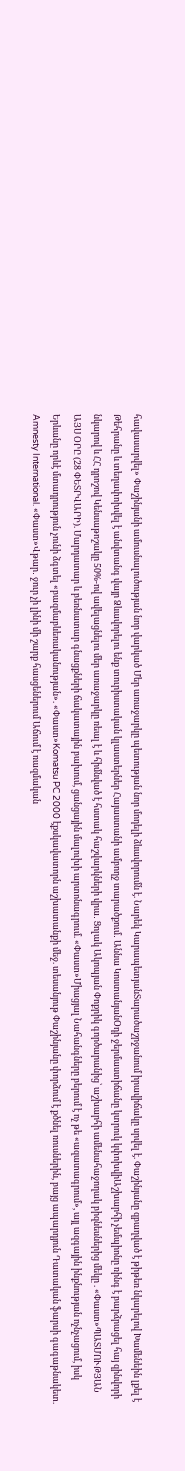հավասարվել» Փաշինյանի ամուսնալուծության նոր վարկած Մեր առաջարկը պետության նոր մոդելի ձևավորումն է. Նարեկ ԿարապետյանՏարածաշրջանում իրավիճակը սրվել է. Փաշինյանը զբաղված է թիթեռ նկարելով Խամենեին լքել է Թեհրանը և տեղափոխվել է անվտանգ վայր Ձևավորելու ենք տուրիստական կլաստերներ Հայաստանի ամբողջ տարածքում․ Աննա ԿոստանյանOդի ջերմաստիճանը կտրուկ կփոխվիԱշխարհի չեմպիոնը ռինգ է բարձրացել հայ զինվորի նկարով և ՀՀ դրոշով Կենսաթոշակը 50%-ով ավելացնելու մեր առաջարկը ռեալ է և հիմնված է հստակ հաշվարկների վրա․ Ցոլակ Ակոպյան Փոքրիկ գործարանից՝ աշխարհի ամենահաջողակ բիզնեսներից մեկը . «Փաստ»ՊԱՏՄՈՒԹՅԱՆ ԱՅՍ ՕՐԸ (28 ՓԵՏՐՎԱՐԻ). Մարդատար և բեռնատար գնացքների ճակատային բախում, ցանցային մալուխի արտոնագրում. «Փաստ»Միացյալ Նահանգները բերում է ոչ թե «ազատագրում», այլ ազգային ինքնության ոչնչացում, իսկ Երևանը որևէ մտադրություն չունի ձգտել «բազմաբևեռականության». «Փաստ»Komatsu PC 2000 էքսկավատորն աշխատանքի մեջ. տեսանյութ Փաշինյանը փորձում է քծնել ռուսներին, բայց ապարդյուն Դատական ֆարսի գագաթնակետ. Amnesty International. «Փաստ»Վթար․ ջուր չի լինի մի շարք հասցեներում Աճում է ռազմական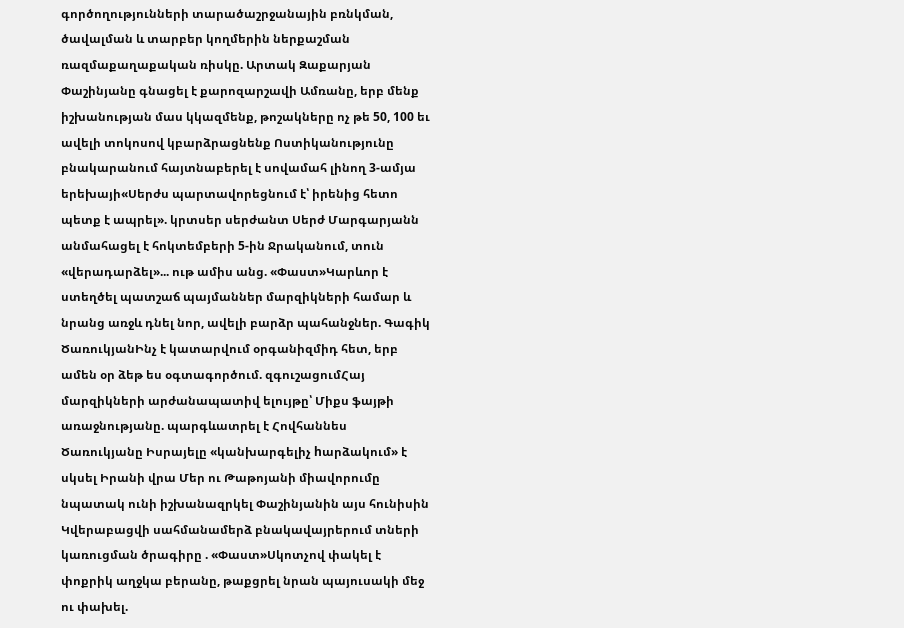գործողությունների տարածաշրջանային բռնկման, ծավալման և տարբեր կողմերին ներքաշման ռազմաքաղաքական ռիսկը. Արտակ Զաքարյան Փաշինյանը գնացել է քարոզարշավի Ամռանը, երբ մենք իշխանության մաս կկազմենք, թոշակները ոչ թե 50, 100 եւ ավելի տոկոսով կբարձրացնենք Ոստիկանությունը բնակարանում հայտնաբերել է սովամահ լինող 3-ամյա երեխայի«Սերժս պարտավորեցնում է՝ իրենից հետո պետք է ապրել». կրտսեր սերժանտ Սերժ Մարգարյանն անմահացել է հոկտեմբերի 5-ին Ջրականում, տուն «վերադարձել»... ութ ամիս անց. «Փաստ»Կարևոր է ստեղծել պատշաճ պայմաններ մարզիկների համար և նրանց առջև դնել նոր, ավելի բարձր պահանջներ. Գագիկ ԾառուկյանԻնչ է կատարվում օրգանիզմիդ հետ, երբ ամեն օր ձեթ ես օգտագործում. զգուշացումՀայ մարզիկների արժանապատիվ ելույթը՝ Միքս ֆայթի առաջնությանը. պարգևատրել է Հովհաննես Ծառուկյանը Իսրայելը «կանխարգելիչ hարձակում» է սկսել Իրանի վրա Մեր ու Թաթոյանի միավորումը նպատակ ունի իշխանազրկել Փաշինյանին այս հունիսին Կվերաբացվի սահմանամերձ բնակավայրերում տների կառուցման ծրագիրը . «Փաստ»Սկոտչով փակել է փոքրիկ աղջկա բերանը, թաքցրել նրան պայուսակի մեջ ու փախել.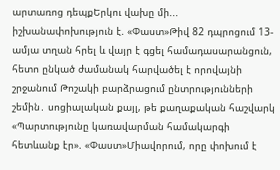արտառոց դեպքԵրկու վախը մի... իշխանափոխություն է. «Փաստ»Թիվ 82 դպրոցում 13-ամյա տղան հրել և վայր է գցել համադասարանցուն, հետո ընկած ժամանակ հարվածել է որովայնի շրջանում Թոշակի բարձրացում ընտրությունների շեմին․ սոցիալական քայլ, թե քաղաքական հաշվարկ «Պարտությունը կառավարման համակարգի հետևանք էր». «Փաստ»Միավորում, որը փոխում է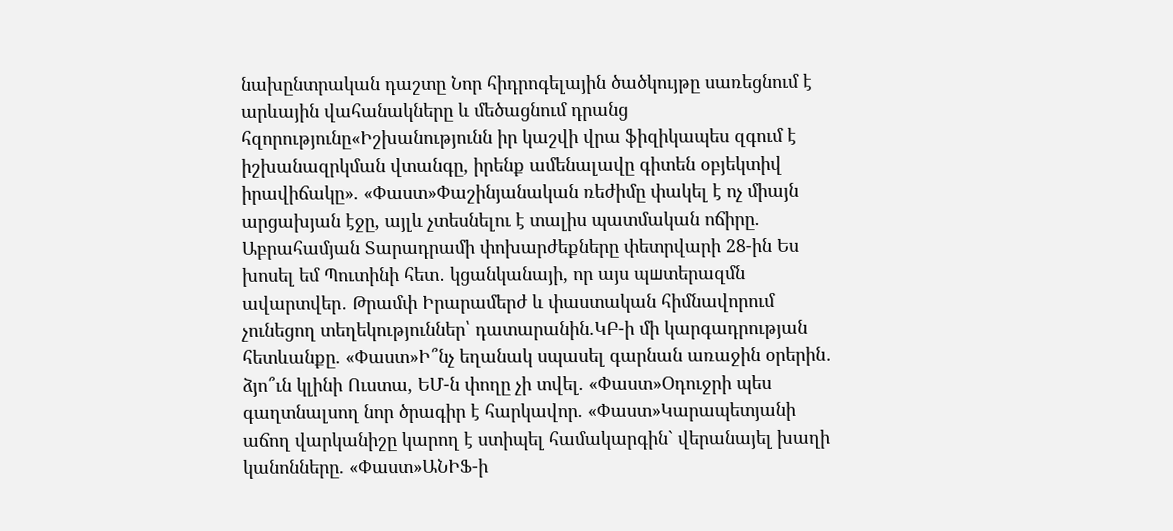նախընտրական դաշտը Նոր հիդրոգելային ծածկույթը սառեցնում է արևային վահանակները և մեծացնում դրանց հզորությունը«Իշխանությունն իր կաշվի վրա ֆիզիկապես զգում է իշխանազրկման վտանգը, իրենք ամենալավը գիտեն օբյեկտիվ իրավիճակը». «Փաստ»Փաշինյանական ռեժիմը փակել է ոչ միայն արցախյան էջը, այլև չտեսնելու է տալիս պատմական ոճիրը. Աբրահամյան Տարադրամի փոխարժեքները փետրվարի 28-ին Ես խոսել եմ Պուտինի հետ․ կցանկանայի, որ այս պшտերազմն ավարտվեր․ Թրամփ Իրարամերժ և փաստական հիմնավորում չունեցող տեղեկություններ՝ դատարանին.ԿԲ-ի մի կարգադրության հետևանքը. «Փաստ»Ի՞նչ եղանակ սպասել գարնան առաջին օրերին․ ձյո՞ւն կլինի Ուստա, ԵՄ-ն փողը չի տվել. «Փաստ»Օդուջրի պես գաղտնալսող նոր ծրագիր է հարկավոր. «Փաստ»Կարապետյանի աճող վարկանիշը կարող է ստիպել համակարգին` վերանայել խաղի կանոնները. «Փաստ»ԱՆԻՖ-ի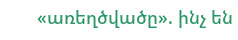«առեղծվածը». ինչ են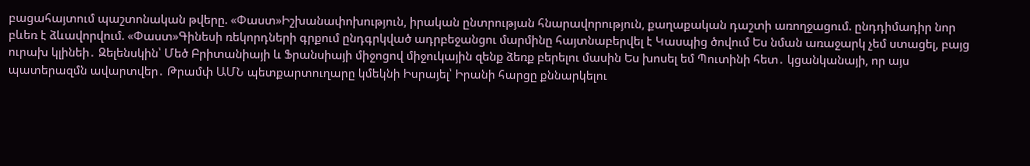բացահայտում պաշտոնական թվերը. «Փաստ»Իշխանափոխություն, իրական ընտրության հնարավորություն, քաղաքական դաշտի առողջացում. ընդդիմադիր նոր բևեռ է ձևավորվում. «Փաստ»Գինեսի ռեկորդների գրքում ընդգրկված ադրբեջանցու մարմինը հայտնաբերվել է Կասպից ծովում Ես նման առաջարկ չեմ ստացել, բայց ուրախ կլինեի․ Զելենսկին՝ Մեծ Բրիտանիայի և Ֆրանսիայի միջոցով միջուկային զենք ձեռք բերելու մասին Ես խոսել եմ Պուտինի հետ․ կցանկանայի, որ այս պատերազմն ավարտվեր․ Թրամփ ԱՄՆ պետքարտուղարը կմեկնի Իսրայել՝ Իրանի հարցը քննարկելու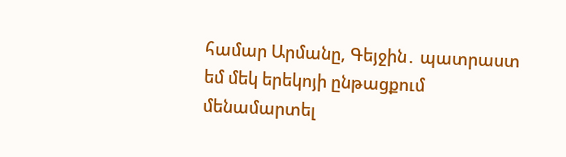համար Արմանը, Գեյջին․ պատրաստ եմ մեկ երեկոյի ընթացքում մենամարտել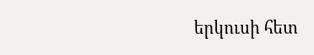երկուսի հետ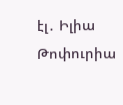էլ․ Իլիա Թոփուրիա